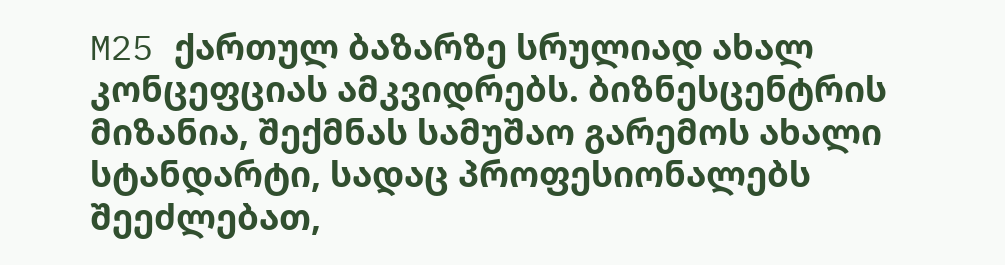M25 ქართულ ბაზარზე სრულიად ახალ კონცეფციას ამკვიდრებს. ბიზნესცენტრის მიზანია, შექმნას სამუშაო გარემოს ახალი სტანდარტი, სადაც პროფესიონალებს შეეძლებათ,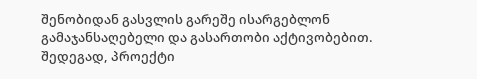შენობიდან გასვლის გარეშე ისარგებლონ გამაჯანსაღებელი და გასართობი აქტივობებით. შედეგად, პროექტი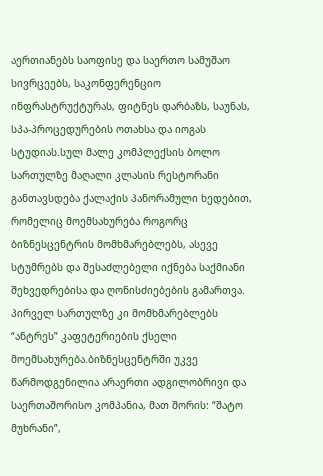აერთიანებს საოფისე და საერთო სამუშაო სივრცეებს, საკონფერენციო ინფრასტრუქტურას, ფიტნეს დარბაზს, საუნას, სპა-პროცედურების ოთახსა და იოგას სტუდიას.სულ მალე კომპლექსის ბოლო სართულზე მაღალი კლასის რესტორანი განთავსდება ქალაქის პანორამული ხედებით, რომელიც მოემსახურება როგორც ბიზნესცენტრის მომხმარებლებს, ასევე სტუმრებს და შესაძლებელი იქნება საქმიანი შეხვედრებისა და ღონისძიებების გამართვა. პირველ სართულზე კი მომხმარებლებს “ანტრეს” კაფეტერიების ქსელი მოემსახურება.ბიზნესცენტრში უკვე წარმოდგენილია არაერთი ადგილობრივი და საერთაშორისო კომპანია, მათ შორის: “შატო მუხრანი”,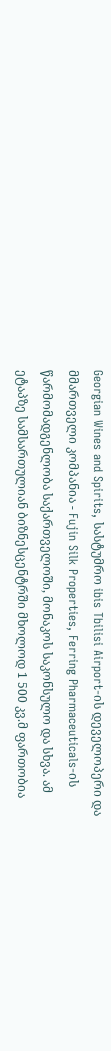Georgian Wines and Spirits, სასტუმრო ibis Tbilisi Airport-ის დეველოპერი და მმართველი კომპანია - Fujin Silk Properties, Ferring Pharmaceuticals-ის წარმომადგენლობა საქართველოში, მონაკოს საკონსულო და სხვა. ამ ეტაპზე სამსართულიან ბიზნესცენტრში მხოლოდ 1 500 კვ.მ ფართობია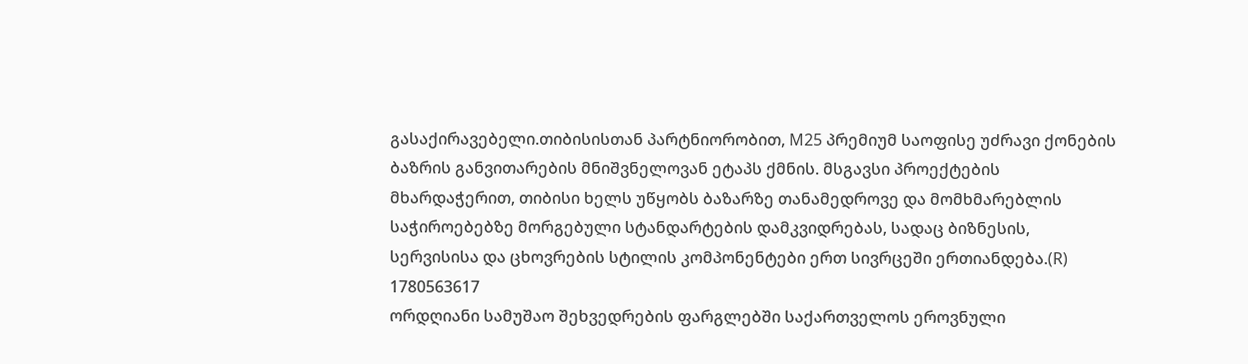გასაქირავებელი.თიბისისთან პარტნიორობით, M25 პრემიუმ საოფისე უძრავი ქონების ბაზრის განვითარების მნიშვნელოვან ეტაპს ქმნის. მსგავსი პროექტების მხარდაჭერით, თიბისი ხელს უწყობს ბაზარზე თანამედროვე და მომხმარებლის საჭიროებებზე მორგებული სტანდარტების დამკვიდრებას, სადაც ბიზნესის, სერვისისა და ცხოვრების სტილის კომპონენტები ერთ სივრცეში ერთიანდება.(R)
1780563617
ორდღიანი სამუშაო შეხვედრების ფარგლებში საქართველოს ეროვნული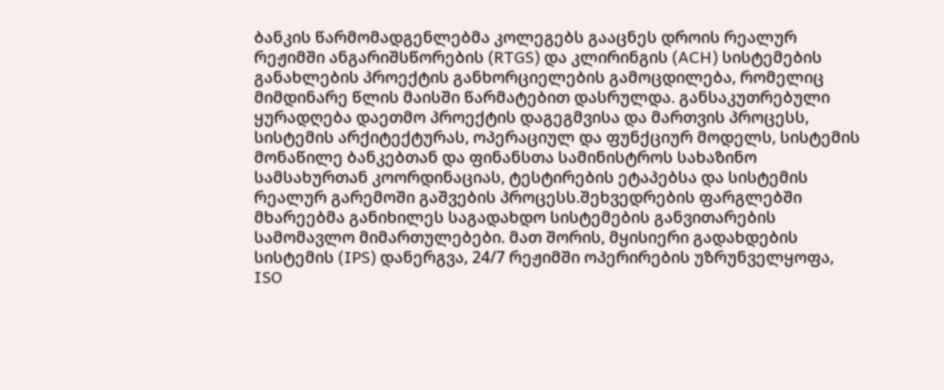ბანკის წარმომადგენლებმა კოლეგებს გააცნეს დროის რეალურ რეჟიმში ანგარიშსწორების (RTGS) და კლირინგის (ACH) სისტემების განახლების პროექტის განხორციელების გამოცდილება, რომელიც მიმდინარე წლის მაისში წარმატებით დასრულდა. განსაკუთრებული ყურადღება დაეთმო პროექტის დაგეგმვისა და მართვის პროცესს, სისტემის არქიტექტურას, ოპერაციულ და ფუნქციურ მოდელს, სისტემის მონაწილე ბანკებთან და ფინანსთა სამინისტროს სახაზინო სამსახურთან კოორდინაციას, ტესტირების ეტაპებსა და სისტემის რეალურ გარემოში გაშვების პროცესს.შეხვედრების ფარგლებში მხარეებმა განიხილეს საგადახდო სისტემების განვითარების სამომავლო მიმართულებები. მათ შორის, მყისიერი გადახდების სისტემის (IPS) დანერგვა, 24/7 რეჟიმში ოპერირების უზრუნველყოფა, ISO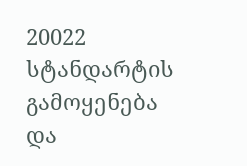20022 სტანდარტის გამოყენება და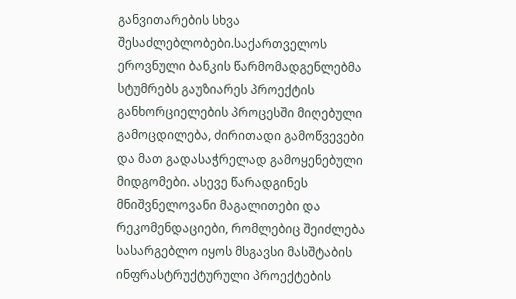განვითარების სხვა შესაძლებლობები.საქართველოს ეროვნული ბანკის წარმომადგენლებმა სტუმრებს გაუზიარეს პროექტის განხორციელების პროცესში მიღებული გამოცდილება, ძირითადი გამოწვევები და მათ გადასაჭრელად გამოყენებული მიდგომები. ასევე წარადგინეს მნიშვნელოვანი მაგალითები და რეკომენდაციები, რომლებიც შეიძლება სასარგებლო იყოს მსგავსი მასშტაბის ინფრასტრუქტურული პროექტების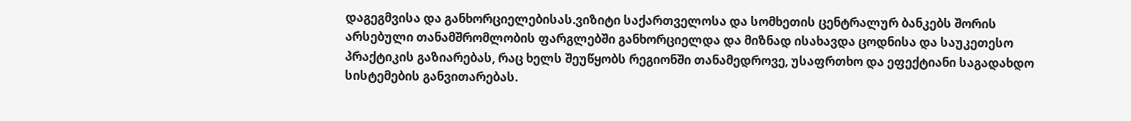დაგეგმვისა და განხორციელებისას.ვიზიტი საქართველოსა და სომხეთის ცენტრალურ ბანკებს შორის არსებული თანამშრომლობის ფარგლებში განხორციელდა და მიზნად ისახავდა ცოდნისა და საუკეთესო პრაქტიკის გაზიარებას, რაც ხელს შეუწყობს რეგიონში თანამედროვე, უსაფრთხო და ეფექტიანი საგადახდო სისტემების განვითარებას.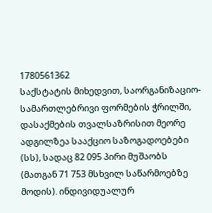1780561362
საქსტატის მიხედვით, საორგანიზაციო-სამართლებრივი ფორმების ჭრილში, დასაქმების თვალსაზრისით მეორე ადგილზეა სააქციო საზოგადოებები (სს), სადაც 82 095 პირი მუშაობს (მათგან 71 753 მსხვილ საწარმოებზე მოდის). ინდივიდუალურ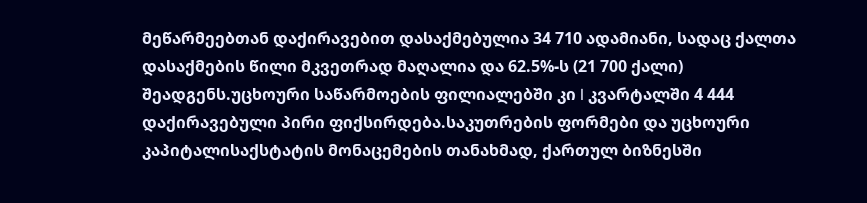მეწარმეებთან დაქირავებით დასაქმებულია 34 710 ადამიანი, სადაც ქალთა დასაქმების წილი მკვეთრად მაღალია და 62.5%-ს (21 700 ქალი) შეადგენს.უცხოური საწარმოების ფილიალებში კი I კვარტალში 4 444 დაქირავებული პირი ფიქსირდება.საკუთრების ფორმები და უცხოური კაპიტალისაქსტატის მონაცემების თანახმად, ქართულ ბიზნესში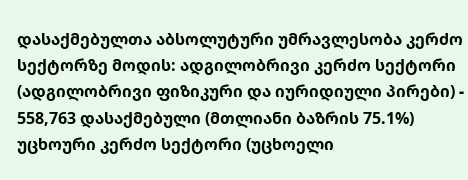დასაქმებულთა აბსოლუტური უმრავლესობა კერძო სექტორზე მოდის: ადგილობრივი კერძო სექტორი (ადგილობრივი ფიზიკური და იურიდიული პირები) - 558,763 დასაქმებული (მთლიანი ბაზრის 75.1%) უცხოური კერძო სექტორი (უცხოელი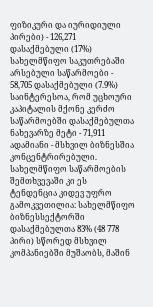ფიზიკური და იურიდიული პირები) - 126,271 დასაქმებული (17%) სახელმწიფო საკუთრებაში არსებული საწარმოები - 58,705 დასაქმებული (7.9%) საინტერესოა, რომ უცხოური კაპიტალის მქონე კერძო საწარმოებში დასაქმებულთა ნახევარზე მეტი - 71,911 ადამიანი - მსხვილ ბიზნესშია კონცენტრირებული. სახელმწიფო საწარმოების შემთხვევაში კი ეს ტენდენცია კიდევ უფრო გამოკვეთილია: სახელმწიფო ბიზნესსექტორში დასაქმებულთა 83% (48 778 პირი) სწორედ მსხვილ კომპანიებში მუშაობს, მაშინ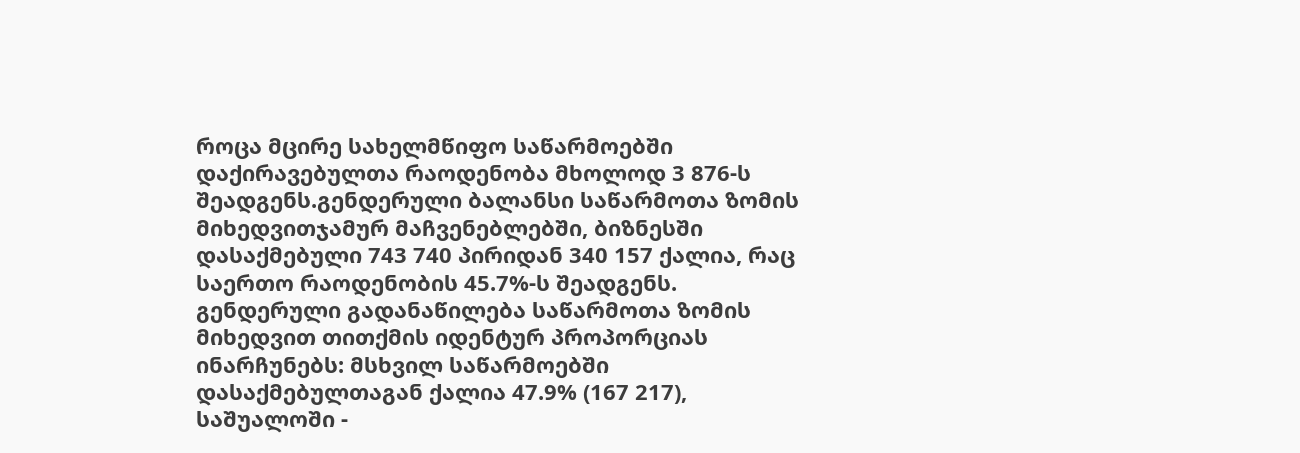როცა მცირე სახელმწიფო საწარმოებში დაქირავებულთა რაოდენობა მხოლოდ 3 876-ს შეადგენს.გენდერული ბალანსი საწარმოთა ზომის მიხედვითჯამურ მაჩვენებლებში, ბიზნესში დასაქმებული 743 740 პირიდან 340 157 ქალია, რაც საერთო რაოდენობის 45.7%-ს შეადგენს. გენდერული გადანაწილება საწარმოთა ზომის მიხედვით თითქმის იდენტურ პროპორციას ინარჩუნებს: მსხვილ საწარმოებში დასაქმებულთაგან ქალია 47.9% (167 217), საშუალოში -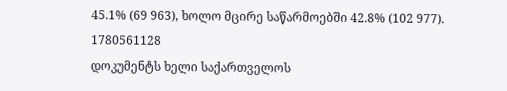45.1% (69 963), ხოლო მცირე საწარმოებში 42.8% (102 977).
1780561128
დოკუმენტს ხელი საქართველოს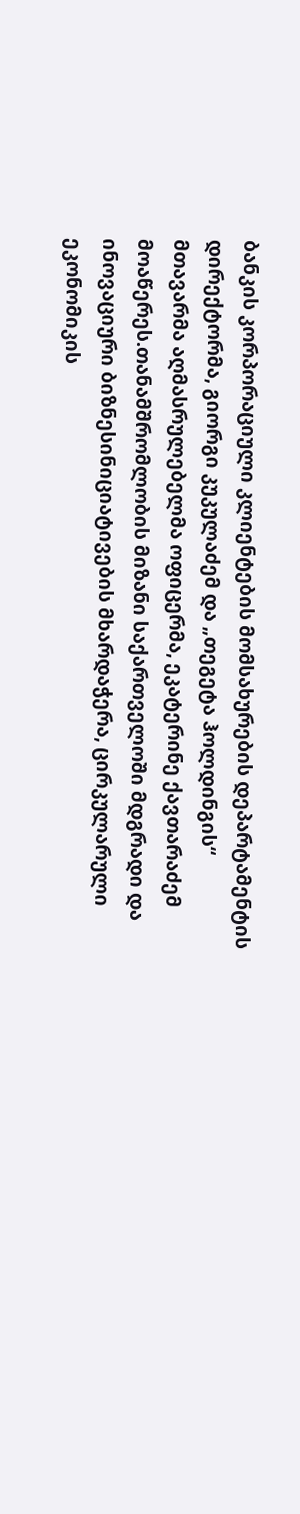ბანკის კორპორაციული კლიენტების მომსახურების დეპარტამენტის დირექტორმა, გიორგი კუკულაძემ და „თეგეტა ჰოლდინგის“ მთავარმა აღმასრულებელმა ოფიცერმა, ეკატერინე ქავთარაძემ მოაწერეს.თანამშრომლობის მიზანი საქართველოში მდგრადი და ინოვაციური ბიზნესინიციატივების მხარდაჭერა, ცირკულარული ეკონომიკის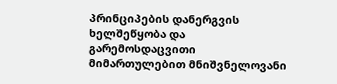პრინციპების დანერგვის ხელშეწყობა და გარემოსდაცვითი მიმართულებით მნიშვნელოვანი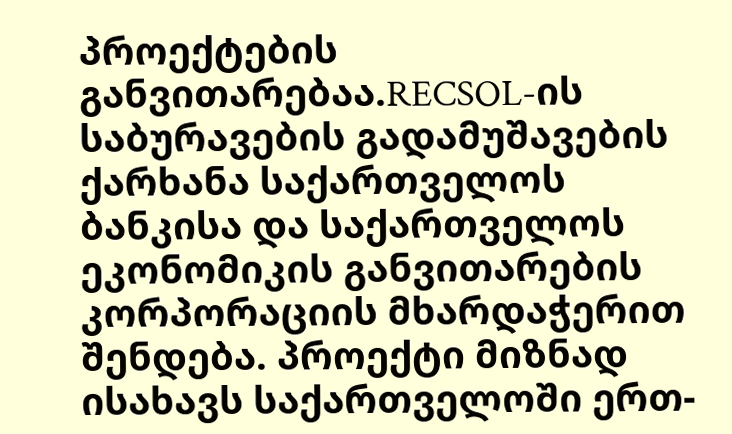პროექტების განვითარებაა.RECSOL-ის საბურავების გადამუშავების ქარხანა საქართველოს ბანკისა და საქართველოს ეკონომიკის განვითარების კორპორაციის მხარდაჭერით შენდება. პროექტი მიზნად ისახავს საქართველოში ერთ-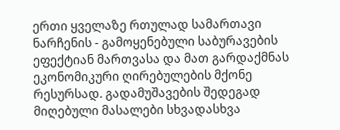ერთი ყველაზე რთულად სამართავი ნარჩენის - გამოყენებული საბურავების ეფექტიან მართვასა და მათ გარდაქმნას ეკონომიკური ღირებულების მქონე რესურსად. გადამუშავების შედეგად მიღებული მასალები სხვადასხვა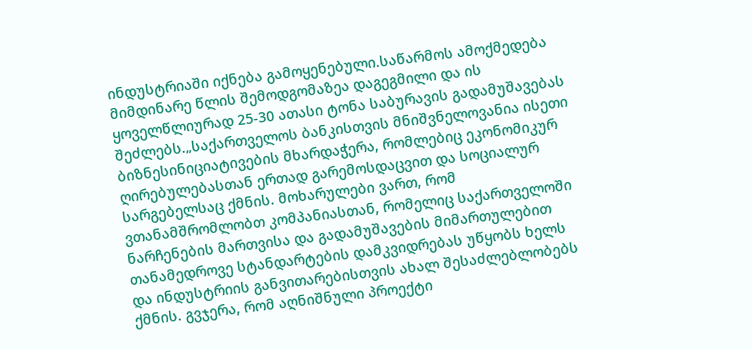ინდუსტრიაში იქნება გამოყენებული.საწარმოს ამოქმედება მიმდინარე წლის შემოდგომაზეა დაგეგმილი და ის ყოველწლიურად 25-30 ათასი ტონა საბურავის გადამუშავებას შეძლებს.„საქართველოს ბანკისთვის მნიშვნელოვანია ისეთი ბიზნესინიციატივების მხარდაჭერა, რომლებიც ეკონომიკურ ღირებულებასთან ერთად გარემოსდაცვით და სოციალურ სარგებელსაც ქმნის. მოხარულები ვართ, რომ ვთანამშრომლობთ კომპანიასთან, რომელიც საქართველოში ნარჩენების მართვისა და გადამუშავების მიმართულებით თანამედროვე სტანდარტების დამკვიდრებას უწყობს ხელს და ინდუსტრიის განვითარებისთვის ახალ შესაძლებლობებს ქმნის. გვჯერა, რომ აღნიშნული პროექტი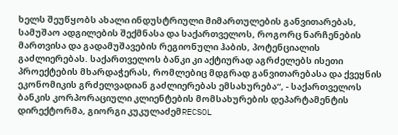ხელს შეუწყობს ახალი ინდუსტრიული მიმართულების განვითარებას, სამუშაო ადგილების შექმნასა და საქართველოს, როგორც ნარჩენების მართვისა და გადამუშავების რეგიონული ჰაბის, პოტენციალის გაძლიერებას. საქართველოს ბანკი კი აქტიურად აგრძელებს ისეთი პროექტების მხარდაჭერას, რომლებიც მდგრად განვითარებასა და ქვეყნის ეკონომიკის გრძელვადიან გაძლიერებას ემსახურება“, - საქართველოს ბანკის კორპორაციული კლიენტების მომსახურების დეპარტამენტის დირექტორმა, გიორგი კუკულაძემRECSOL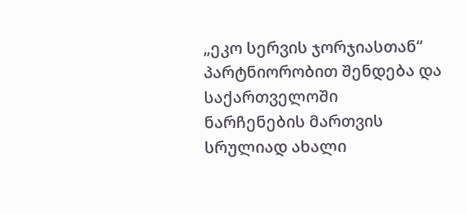„ეკო სერვის ჯორჯიასთან“ პარტნიორობით შენდება და საქართველოში ნარჩენების მართვის სრულიად ახალი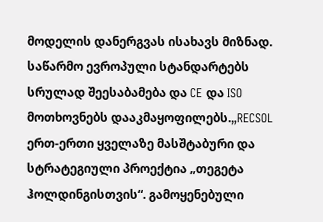მოდელის დანერგვას ისახავს მიზნად. საწარმო ევროპული სტანდარტებს სრულად შეესაბამება და CE და ISO მოთხოვნებს დააკმაყოფილებს.„RECSOL ერთ-ერთი ყველაზე მასშტაბური და სტრატეგიული პროექტია „თეგეტა ჰოლდინგისთვის“. გამოყენებული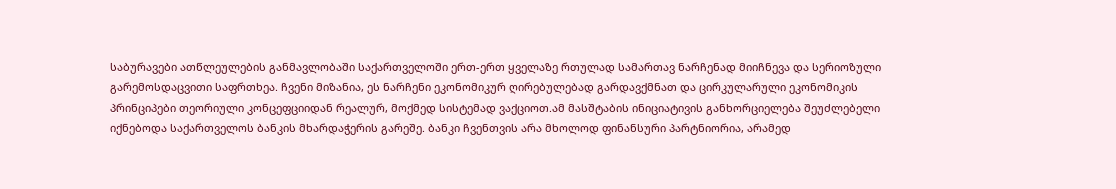საბურავები ათწლეულების განმავლობაში საქართველოში ერთ-ერთ ყველაზე რთულად სამართავ ნარჩენად მიიჩნევა და სერიოზული გარემოსდაცვითი საფრთხეა. ჩვენი მიზანია, ეს ნარჩენი ეკონომიკურ ღირებულებად გარდავქმნათ და ცირკულარული ეკონომიკის პრინციპები თეორიული კონცეფციიდან რეალურ, მოქმედ სისტემად ვაქციოთ.ამ მასშტაბის ინიციატივის განხორციელება შეუძლებელი იქნებოდა საქართველოს ბანკის მხარდაჭერის გარეშე. ბანკი ჩვენთვის არა მხოლოდ ფინანსური პარტნიორია, არამედ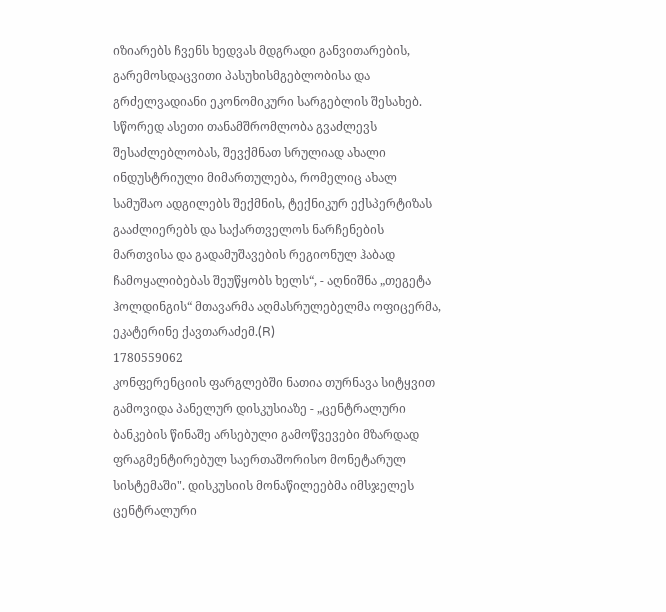იზიარებს ჩვენს ხედვას მდგრადი განვითარების, გარემოსდაცვითი პასუხისმგებლობისა და გრძელვადიანი ეკონომიკური სარგებლის შესახებ. სწორედ ასეთი თანამშრომლობა გვაძლევს შესაძლებლობას, შევქმნათ სრულიად ახალი ინდუსტრიული მიმართულება, რომელიც ახალ სამუშაო ადგილებს შექმნის, ტექნიკურ ექსპერტიზას გააძლიერებს და საქართველოს ნარჩენების მართვისა და გადამუშავების რეგიონულ ჰაბად ჩამოყალიბებას შეუწყობს ხელს“, - აღნიშნა „თეგეტა ჰოლდინგის“ მთავარმა აღმასრულებელმა ოფიცერმა, ეკატერინე ქავთარაძემ.(R)
1780559062
კონფერენციის ფარგლებში ნათია თურნავა სიტყვით გამოვიდა პანელურ დისკუსიაზე - „ცენტრალური ბანკების წინაშე არსებული გამოწვევები მზარდად ფრაგმენტირებულ საერთაშორისო მონეტარულ სისტემაში". დისკუსიის მონაწილეებმა იმსჯელეს ცენტრალური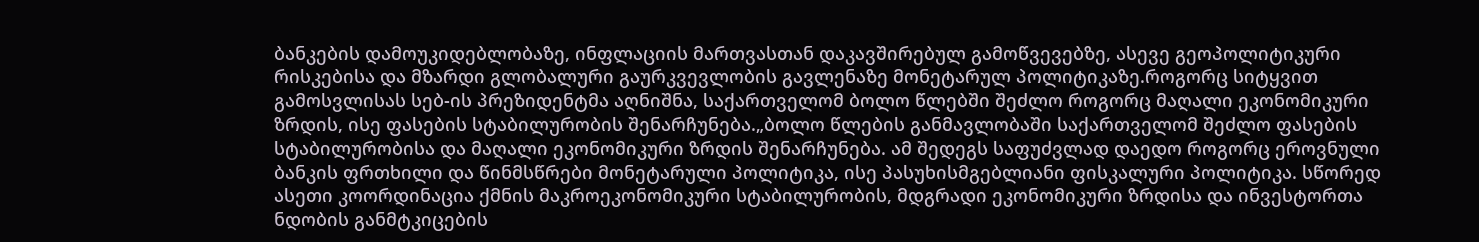ბანკების დამოუკიდებლობაზე, ინფლაციის მართვასთან დაკავშირებულ გამოწვევებზე, ასევე გეოპოლიტიკური რისკებისა და მზარდი გლობალური გაურკვევლობის გავლენაზე მონეტარულ პოლიტიკაზე.როგორც სიტყვით გამოსვლისას სებ-ის პრეზიდენტმა აღნიშნა, საქართველომ ბოლო წლებში შეძლო როგორც მაღალი ეკონომიკური ზრდის, ისე ფასების სტაბილურობის შენარჩუნება.„ბოლო წლების განმავლობაში საქართველომ შეძლო ფასების სტაბილურობისა და მაღალი ეკონომიკური ზრდის შენარჩუნება. ამ შედეგს საფუძვლად დაედო როგორც ეროვნული ბანკის ფრთხილი და წინმსწრები მონეტარული პოლიტიკა, ისე პასუხისმგებლიანი ფისკალური პოლიტიკა. სწორედ ასეთი კოორდინაცია ქმნის მაკროეკონომიკური სტაბილურობის, მდგრადი ეკონომიკური ზრდისა და ინვესტორთა ნდობის განმტკიცების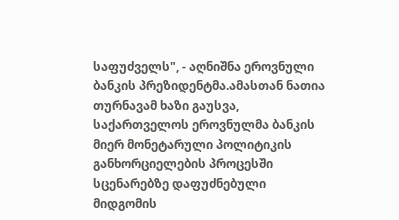საფუძველს", - აღნიშნა ეროვნული ბანკის პრეზიდენტმა.ამასთან ნათია თურნავამ ხაზი გაუსვა, საქართველოს ეროვნულმა ბანკის მიერ მონეტარული პოლიტიკის განხორციელების პროცესში სცენარებზე დაფუძნებული მიდგომის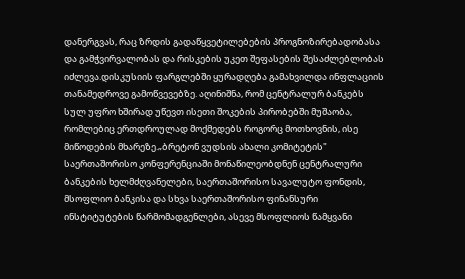დანერგვას, რაც ზრდის გადაწყვეტილებების პროგნოზირებადობასა და გამჭვირვალობას და რისკების უკეთ შეფასების შესაძლებლობას იძლევა.დისკუსიის ფარგლებში ყურადღება გამახვილდა ინფლაციის თანამედროვე გამოწვევებზე. აღინიშნა, რომ ცენტრალურ ბანკებს სულ უფრო ხშირად უწევთ ისეთი შოკების პირობებში მუშაობა, რომლებიც ერთდროულად მოქმედებს როგორც მოთხოვნის, ისე მიწოდების მხარეზე.„ბრეტონ ვუდსის ახალი კომიტეტის" საერთაშორისო კონფერენციაში მონაწილეობდნენ ცენტრალური ბანკების ხელმძღვანელები, საერთაშორისო სავალუტო ფონდის, მსოფლიო ბანკისა და სხვა საერთაშორისო ფინანსური ინსტიტუტების წარმომადგენლები, ასევე მსოფლიოს წამყვანი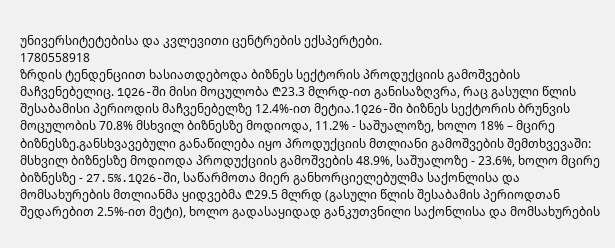უნივერსიტეტებისა და კვლევითი ცენტრების ექსპერტები.
1780558918
ზრდის ტენდენციით ხასიათდებოდა ბიზნეს სექტორის პროდუქციის გამოშვების მაჩვენებელიც. 1Q26-ში მისი მოცულობა ₾23.3 მლრდ-ით განისაზღვრა, რაც გასული წლის შესაბამისი პერიოდის მაჩვენებელზე 12.4%-ით მეტია.1Q26-ში ბიზნეს სექტორის ბრუნვის მოცულობის 70.8% მსხვილ ბიზნესზე მოდიოდა, 11.2% - საშუალოზე, ხოლო 18% – მცირე ბიზნესზე.განსხვავებული განაწილება იყო პროდუქციის მთლიანი გამოშვების შემთხვევაში: მსხვილ ბიზნესზე მოდიოდა პროდუქციის გამოშვების 48.9%, საშუალოზე - 23.6%, ხოლო მცირე ბიზნესზე - 27.5%.1Q26-ში, საწარმოთა მიერ განხორციელებულმა საქონლისა და მომსახურების მთლიანმა ყიდვებმა ₾29.5 მლრდ (გასული წლის შესაბამის პერიოდთან შედარებით 2.5%-ით მეტი), ხოლო გადასაყიდად განკუთვნილი საქონლისა და მომსახურების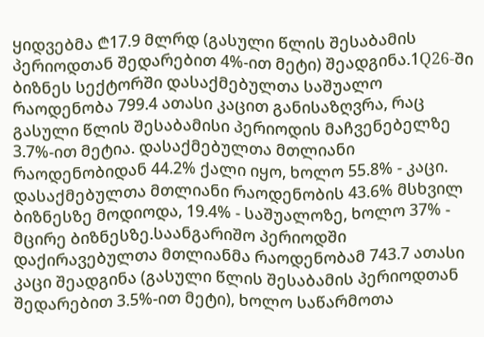ყიდვებმა ₾17.9 მლრდ (გასული წლის შესაბამის პერიოდთან შედარებით 4%-ით მეტი) შეადგინა.1Q26-ში ბიზნეს სექტორში დასაქმებულთა საშუალო რაოდენობა 799.4 ათასი კაცით განისაზღვრა, რაც გასული წლის შესაბამისი პერიოდის მაჩვენებელზე 3.7%-ით მეტია. დასაქმებულთა მთლიანი რაოდენობიდან 44.2% ქალი იყო, ხოლო 55.8% - კაცი. დასაქმებულთა მთლიანი რაოდენობის 43.6% მსხვილ ბიზნესზე მოდიოდა, 19.4% - საშუალოზე, ხოლო 37% - მცირე ბიზნესზე.საანგარიშო პერიოდში დაქირავებულთა მთლიანმა რაოდენობამ 743.7 ათასი კაცი შეადგინა (გასული წლის შესაბამის პერიოდთან შედარებით 3.5%-ით მეტი), ხოლო საწარმოთა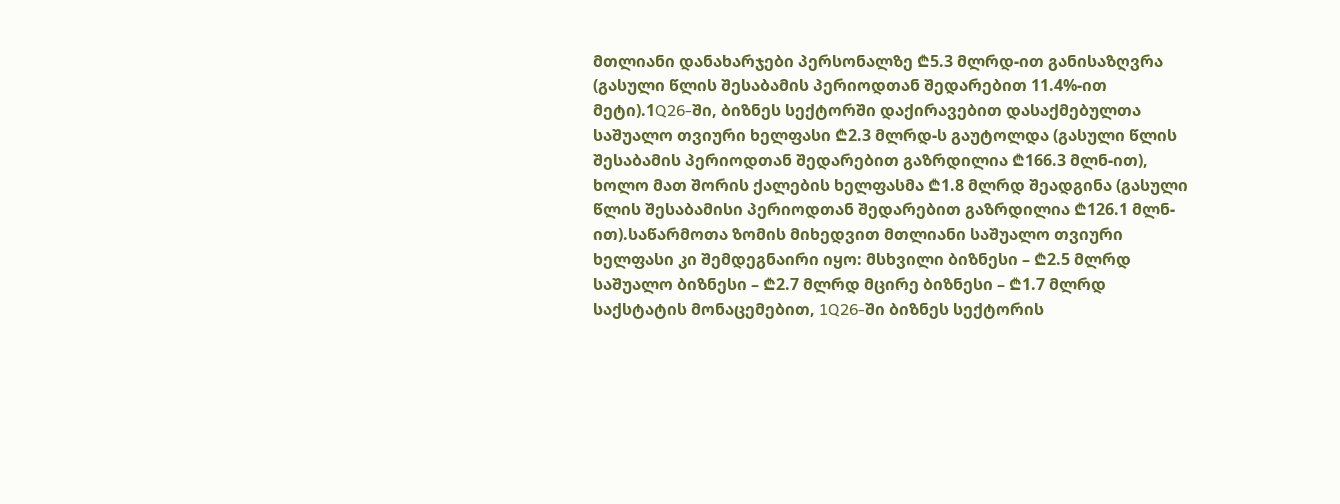მთლიანი დანახარჯები პერსონალზე ₾5.3 მლრდ-ით განისაზღვრა (გასული წლის შესაბამის პერიოდთან შედარებით 11.4%-ით მეტი).1Q26-ში, ბიზნეს სექტორში დაქირავებით დასაქმებულთა საშუალო თვიური ხელფასი ₾2.3 მლრდ-ს გაუტოლდა (გასული წლის შესაბამის პერიოდთან შედარებით გაზრდილია ₾166.3 მლნ-ით), ხოლო მათ შორის ქალების ხელფასმა ₾1.8 მლრდ შეადგინა (გასული წლის შესაბამისი პერიოდთან შედარებით გაზრდილია ₾126.1 მლნ-ით).საწარმოთა ზომის მიხედვით მთლიანი საშუალო თვიური ხელფასი კი შემდეგნაირი იყო: მსხვილი ბიზნესი – ₾2.5 მლრდ საშუალო ბიზნესი – ₾2.7 მლრდ მცირე ბიზნესი – ₾1.7 მლრდ საქსტატის მონაცემებით, 1Q26-ში ბიზნეს სექტორის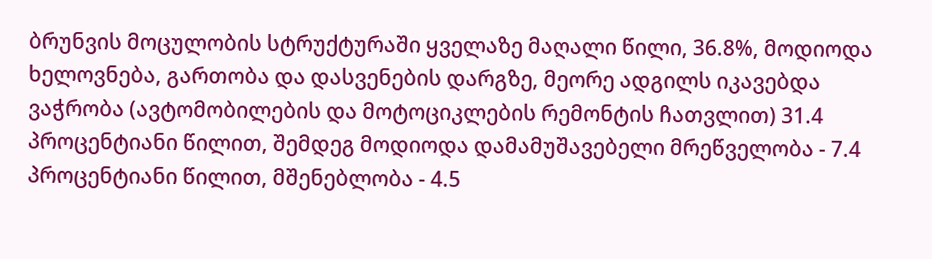ბრუნვის მოცულობის სტრუქტურაში ყველაზე მაღალი წილი, 36.8%, მოდიოდა ხელოვნება, გართობა და დასვენების დარგზე, მეორე ადგილს იკავებდა ვაჭრობა (ავტომობილების და მოტოციკლების რემონტის ჩათვლით) 31.4 პროცენტიანი წილით, შემდეგ მოდიოდა დამამუშავებელი მრეწველობა - 7.4 პროცენტიანი წილით, მშენებლობა - 4.5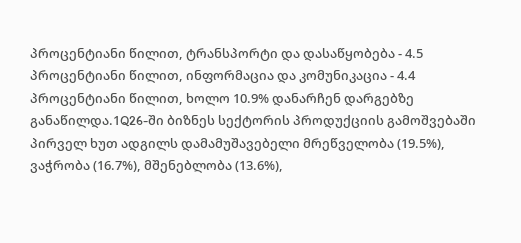პროცენტიანი წილით, ტრანსპორტი და დასაწყობება - 4.5 პროცენტიანი წილით, ინფორმაცია და კომუნიკაცია - 4.4 პროცენტიანი წილით, ხოლო 10.9% დანარჩენ დარგებზე განაწილდა.1Q26-ში ბიზნეს სექტორის პროდუქციის გამოშვებაში პირველ ხუთ ადგილს დამამუშავებელი მრეწველობა (19.5%), ვაჭრობა (16.7%), მშენებლობა (13.6%),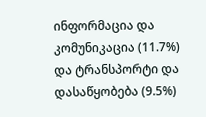ინფორმაცია და კომუნიკაცია (11.7%) და ტრანსპორტი და დასაწყობება (9.5%)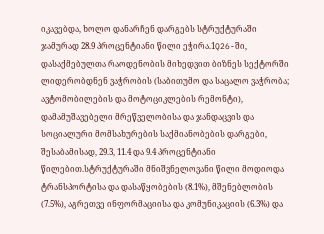იკავებდა, ხოლო დანარჩენ დარგებს სტრუქტურაში ჯამურად 28.9 პროცენტიანი წილი ეჭირა.1Q26-ში, დასაქმებულთა რაოდენობის მიხედვით ბიზნეს სექტორში ლიდერობდნენ ვაჭრობის (საბითუმო და საცალო ვაჭრობა; ავტომობილების და მოტოციკლების რემონტი), დამამუშავებელი მრეწველობისა და ჯანდაცვის და სოციალური მომსახურების საქმიანობების დარგები, შესაბამისად, 29.3, 11.4 და 9.4 პროცენტიანი წილებით.სტრუქტურაში მნიშვნელოვანი წილი მოდიოდა ტრანსპორტისა და დასაწყობების (8.1%), მშენებლობის (7.5%), აგრეთვე ინფორმაციისა და კომუნიკაციის (6.3%) და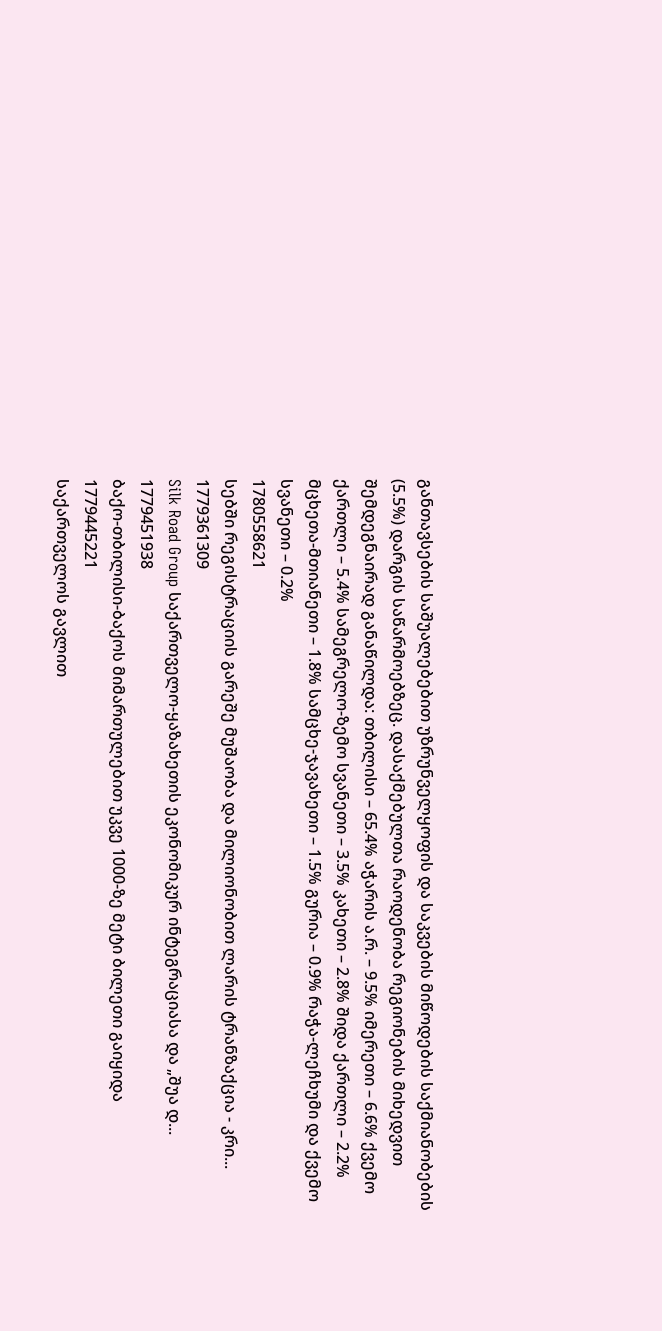განთავსების საშუალებებით უზრუნველყოფის და საკვების მიწოდების საქმიანობების (5.5%) დარგის საწარმოებზეც. დასაქმებულთა რაოდენობა რეგიონების მიხედვით შემდეგნაირად განაწილდა: თბილისი – 65.4% აჭარის ა.რ. – 9.5% იმერეთი – 6.6% ქვემო ქართლი – 5.4% სამეგრელო-ზემო სვანეთი – 3.5% კახეთი – 2.8% შიდა ქართლი – 2.2% მცხეთა-მთიანეთი – 1.8% სამცხე-ჯავახეთი – 1.5% გურია – 0.9% რაჭა-ლეჩხუმი და ქვემო სვანეთი – 0.2%
1780558621
სებში რეგისტრაციის გარეშე მუშაობა და მილიონობით ლარის ტრანზაქცია - კრი...
1779361309
Silk Road Group საქართველო-ყაზახეთის ეკონომიკურ ინტეგრაციასა და „შუა დ...
1779451938
ბაქო-თბილისი-ბაქოს მიმართულებით უკვე 1000-ზე მეტი ბილეთი გაიყიდა
1779445221
საქართველოს გავლით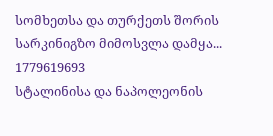სომხეთსა და თურქეთს შორის სარკინიგზო მიმოსვლა დამყა...
1779619693
სტალინისა და ნაპოლეონის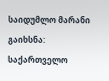საიდუმლო მარანი გაიხსნა: საქართველო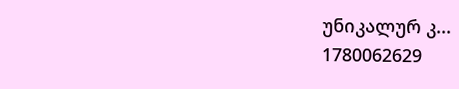უნიკალურ კ...
1780062629